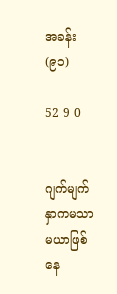အခန်း(၉၁)

52 9 0


ဂျက်မျက်နှာကမသာမယာဖြစ်နေ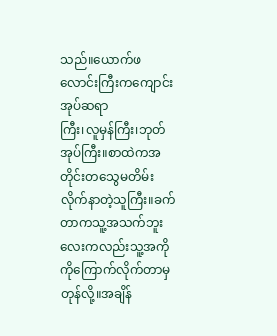သည်။ယောက်ဖလောင်းကြီးကကျောင်းအုပ်ဆရာ
ကြီး၊လူမှန်ကြီး၊ဘုတ်အုပ်ကြီး။စာထဲကအတိုင်းတသွေမတိမ်းလိုက်နာတဲ့သူကြီး။ခက်တာကသူ့အသက်ဘူးလေးကလည်းသူ့အကိုကိုကြောက်လိုက်တာမှတုန်လို့။အချိန်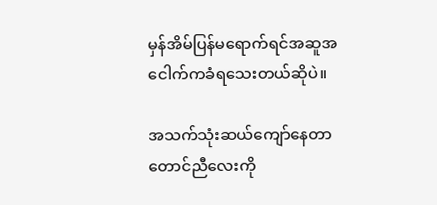မှန်အိမ်ပြန်မရောက်ရင်အဆူအငေါက်ကခံရသေးတယ်ဆိုပဲ။

အသက်သုံးဆယ်ကျော်နေတာတောင်ညီလေးကို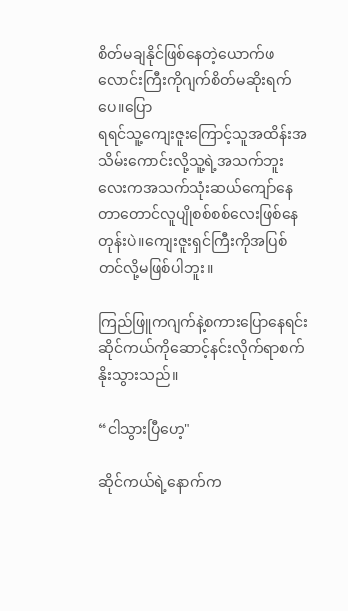စိတ်မချနိုင်ဖြစ်နေတဲ့ယောက်ဖလောင်းကြီးကိုဂျက်စိတ်မဆိုးရက်ပေ။ပြော
ရရင်သူ့ကျေးဇူးကြောင့်သူအထိန်းအသိမ်းကောင်းလို့သူ့ရဲ့အသက်ဘူးလေးကအသက်သုံးဆယ်ကျော်နေတာတောင်လူပျိုစစ်စစ်လေးဖြစ်နေတုန်းပဲ။ကျေးဇူးရှင်ကြီးကိုအပြစ်
တင်လို့မဖြစ်ပါဘူး။

ကြည်ဖြူကဂျက်နဲ့စကားပြောနေရင်းဆိုင်ကယ်ကိုဆောင့်နင်းလိုက်ရာစက်နိုးသွားသည်။

“ငါသွားပြီဟေ့"

ဆိုင်ကယ်ရဲ့နောက်က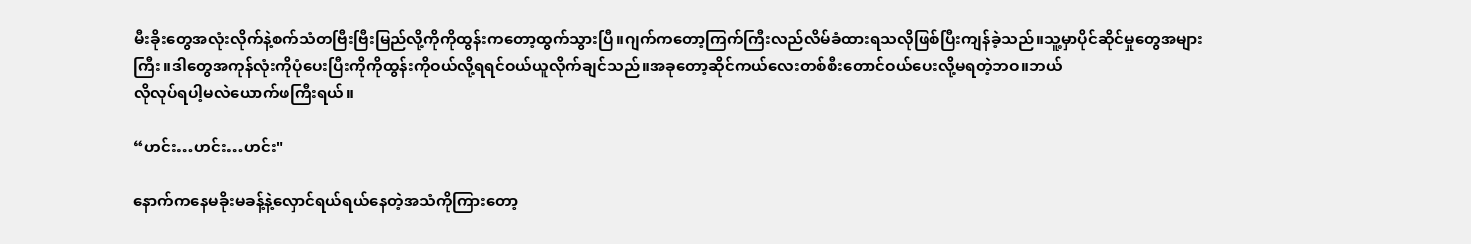မီးခိုးတွေအလုံးလိုက်နဲ့စက်သံတဗြီးဗြီးမြည်လို့ကိုကိုထွန်းကတော့ထွက်သွားပြီ။ဂျက်ကတော့ကြက်ကြီးလည်လိမ်ခံထားရသလိုဖြစ်ပြီးကျန်ခဲ့သည်။သူ့မှာပိုင်ဆိုင်မှုတွေအများကြီး။ဒါတွေအကုန်လုံးကိုပုံပေးပြီးကိုကိုထွန်းကိုဝယ်လို့ရရင်ဝယ်ယူလိုက်ချင်သည်။အခုတော့ဆိုင်ကယ်လေးတစ်စီးတောင်ဝယ်ပေးလို့မရတဲ့ဘဝ။ဘယ်
လိုလုပ်ရပါ့မလဲယောက်ဖကြီးရယ်။

“ဟင်း…ဟင်း…ဟင်း"

နောက်ကနေမခိုးမခန့်နဲ့လှောင်ရယ်ရယ်နေတဲ့အသံကိုကြားတော့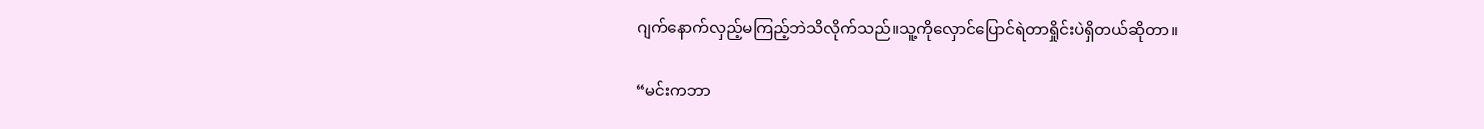ဂျက်နောက်လှည့်မကြည့်ဘဲသိလိုက်သည်။သူ့ကိုလှောင်ပြောင်ရဲတာရှိုင်းပဲရှိတယ်ဆိုတာ။

“မင်းကဘာ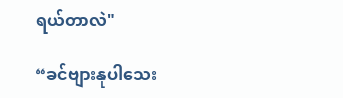ရယ်တာလဲ"

“ခင်ဗျားနုပါသေး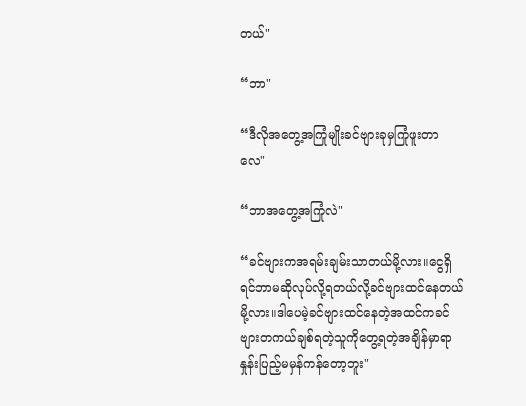တယ်"

“ဘာ"

“ဒီလိုအတွေ့အကြုံမျိုးခင်ဗျားခုမှကြုံဖူးတာလေ"

“ဘာအတွေ့အကြုံလဲ"

“ခင်ဗျားကအရမ်းချမ်းသာတယ်မို့လား။ငွေရှိရင်ဘာမဆိုလုပ်လို့ရတယ်လို့ခင်ဗျားထင်နေတယ်မို့လား။ဒါပေမဲ့ခင်ဗျားထင်နေတဲ့အထင်ကခင်ဗျားတကယ်ချစ်ရတဲ့သူကိုတွေ့ရတဲ့အချိန်မှာရာနှုန်းပြည့်မမှန်ကန်တော့ဘူး"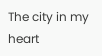The city in my heart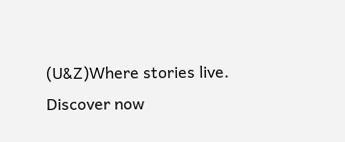(U&Z)Where stories live. Discover now